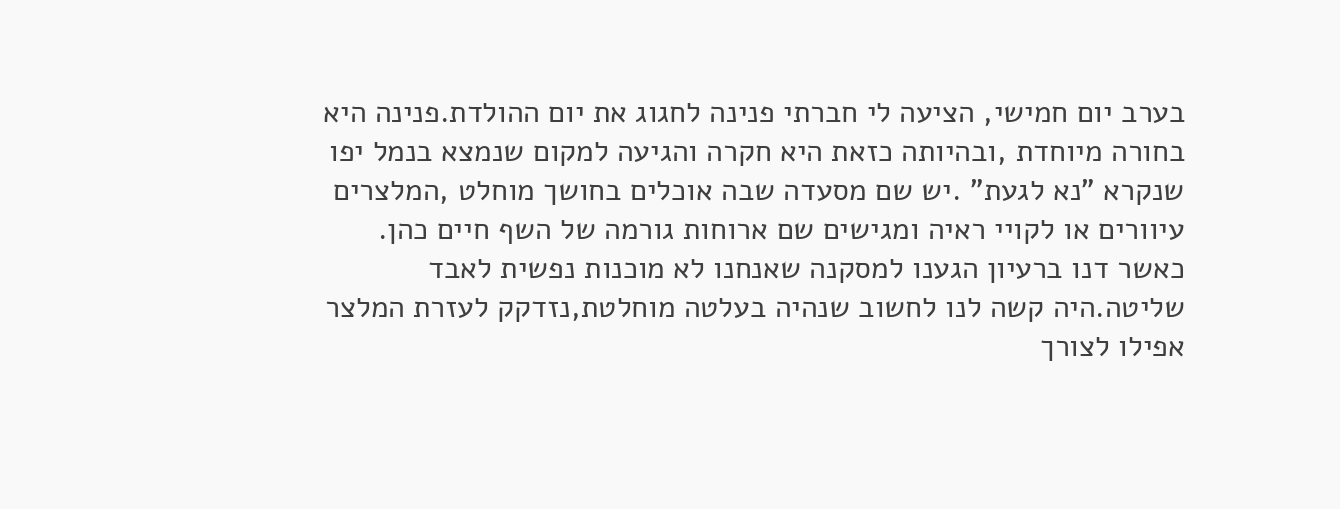בערב יום חמישי, הציעה לי חברתי פנינה לחגוג את יום ההולדת.פנינה היא בחורה מיוחדת ,ובהיותה כזאת היא חקרה והגיעה למקום שנמצא בנמל יפו שנקרא "נא לגעת" .יש שם מסעדה שבה אוכלים בחושך מוחלט ,המלצרים עיוורים או לקויי ראיה ומגישים שם ארוחות גורמה של השף חיים כהן. כאשר דנו ברעיון הגענו למסקנה שאנחנו לא מוכנות נפשית לאבד שליטה.היה קשה לנו לחשוב שנהיה בעלטה מוחלטת,נזדקק לעזרת המלצר אפילו לצורך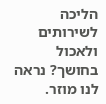הליכה לשירותים ולאכול בחושך? נראה לנו מוזר.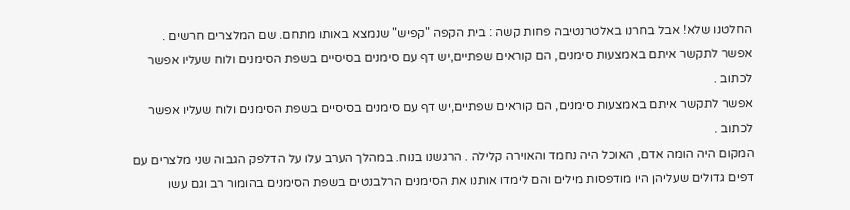החלטנו שלא! אבל בחרנו באלטרנטיבה פחות קשה : בית הקפה "קפיש" שנמצא באותו מתחם. שם המלצרים חרשים .
אפשר לתקשר איתם באמצעות סימנים, הם קוראים שפתיים,יש דף עם סימנים בסיסיים בשפת הסימנים ולוח שעליו אפשר לכתוב .
אפשר לתקשר איתם באמצעות סימנים, הם קוראים שפתיים,יש דף עם סימנים בסיסיים בשפת הסימנים ולוח שעליו אפשר לכתוב .
המקום היה הומה אדם, האוכל היה נחמד והאוירה קלילה . הרגשנו בנוח. במהלך הערב עלו על הדלפק הגבוה שני מלצרים עם דפים גדולים שעליהן היו מודפסות מילים והם לימדו אותנו את הסימנים הרלבנטים בשפת הסימנים בהומור רב וגם עשו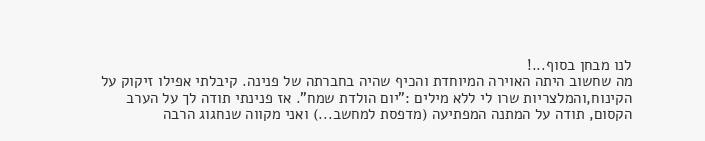לנו מבחן בסוף...!
מה שחשוב היתה האוירה המיוחדת והכיף שהיה בחברתה של פנינה. קיבלתי אפילו זיקוק על הקינוח,והמלצריות שרו לי ללא מילים :"יום הולדת שמח". אז פנינתי תודה לך על הערב הקסום, תודה על המתנה המפתיעה (מדפסת למחשב...) ואני מקווה שנחגוג הרבה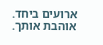ארועים ביחד.
אוהבת אותך.